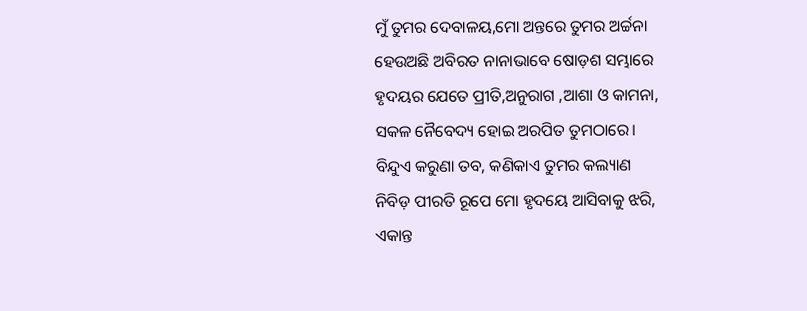ମୁଁ ତୁମର ଦେବାଳୟ,ମୋ ଅନ୍ତରେ ତୁମର ଅର୍ଚ୍ଚନା
ହେଉଅଛି ଅବିରତ ନାନାଭାବେ ଷୋଡ଼ଶ ସମ୍ଭାରେ
ହୃଦୟର ଯେତେ ପ୍ରୀତି,ଅନୁରାଗ ,ଆଶା ଓ କାମନା,
ସକଳ ନୈବେଦ୍ୟ ହୋଇ ଅରପିତ ତୁମଠାରେ।
ବିନ୍ଦୁଏ କରୁଣା ତବ, କଣିକାଏ ତୁମର କଲ୍ୟାଣ
ନିବିଡ଼ ପୀରତି ରୂପେ ମୋ ହୃଦୟେ ଆସିବାକୁ ଝରି,
ଏକାନ୍ତ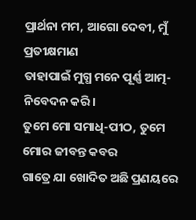ପ୍ରାର୍ଥନା ମମ, ଆଗୋ ଦେବୀ, ମୁଁ ପ୍ରତୀକ୍ଷମାଣ
ତାହାପାଇଁ ମୁଗ୍ଧ ମନେ ପୂର୍ଣ୍ଣ ଆତ୍ମ-ନିବେଦନ କରି।
ତୁମେ ମୋ ସମାଧି-ପୀଠ, ତୁମେ ମୋର ଜୀବନ୍ତ କବର
ଗାତ୍ରେ ଯା ଖୋଦିତ ଅଛି ପ୍ରଣୟରେ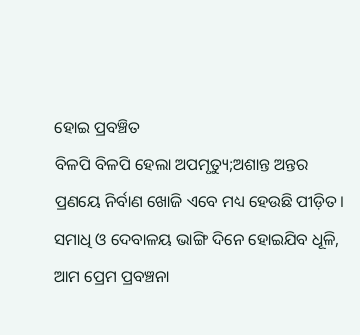ହୋଇ ପ୍ରବଞ୍ଚିତ
ବିଳପି ବିଳପି ହେଲା ଅପମୃତ୍ୟୁ;ଅଶାନ୍ତ ଅନ୍ତର
ପ୍ରଣୟେ ନିର୍ବାଣ ଖୋଜି ଏବେ ମଧ୍ୟ ହେଉଛି ପୀଡ଼ିତ।
ସମାଧି ଓ ଦେବାଳୟ ଭାଙ୍ଗି ଦିନେ ହୋଇଯିବ ଧୂଳି,
ଆମ ପ୍ରେମ ପ୍ରବଞ୍ଚନା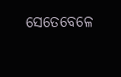ସେତେବେଳେ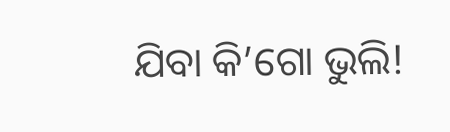ଯିବା କି’ଗୋ ଭୁଲି!